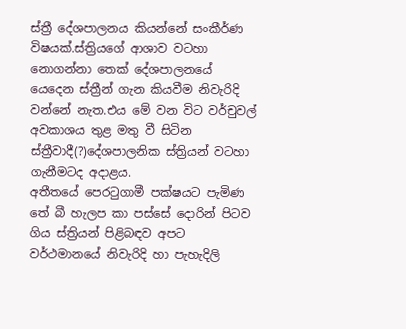ස්ත්‍රී දේශපාලනය කියන්නේ සංකීර්ණ විෂයක්.ස්ත්‍රියගේ ආශාව වටහා නොගන්නා තෙක් දේශපාලනයේ යෙදෙන ස්ත්‍රීන් ගැන කියවීම නිවැරිදි වන්නේ නැත.එය මේ වන විට වර්චුවල් අවකාශය තුළ මතු වී සිටින ස්ත්‍රීවාදී(?)දේශපාලනික ස්ත්‍රියන් වටහා ගැනීමටද අදාළය.
අතීතයේ පෙරටුගාමී පක්ෂයට පැමිණ තේ බී හැලප කා පස්සේ දොරින් පිටව ගිය ස්ත්‍රියන් පිළිබඳව අපට වර්ථමානයේ නිවැරිදි හා පැහැදිලි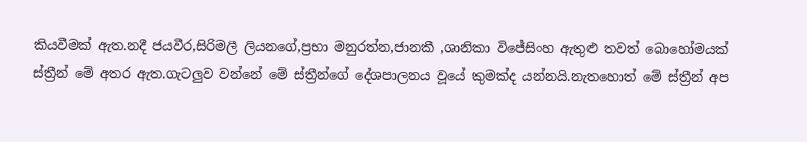කියවීමක් ඇත.නදී ජයවීර,සිරිමලී ලියනගේ,ප්‍රභා මනුරත්න,ජානකී ,ශානිකා විජේසිංහ ඇතුළු තවත් බොහෝමයක් ස්ත්‍රීන් මේ අතර ඇත.ගැටලුව වන්නේ මේ ස්ත්‍රීන්ගේ දේශපාලනය වූයේ කුමක්ද යන්නයි.නැතහොත් මේ ස්ත්‍රීන් අප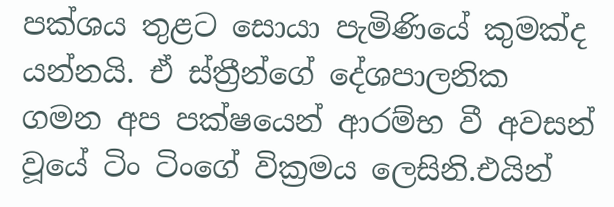පක්ශය තුළට සොයා පැමිණියේ කුමක්ද යන්නයි. ඒ ස්ත්‍රීන්ගේ දේශපාලනික ගමන අප පක්ෂයෙන් ආරම්භ වී අවසන් වූයේ ටිං ටිංගේ වික්‍රමය ලෙසිනි.එයින්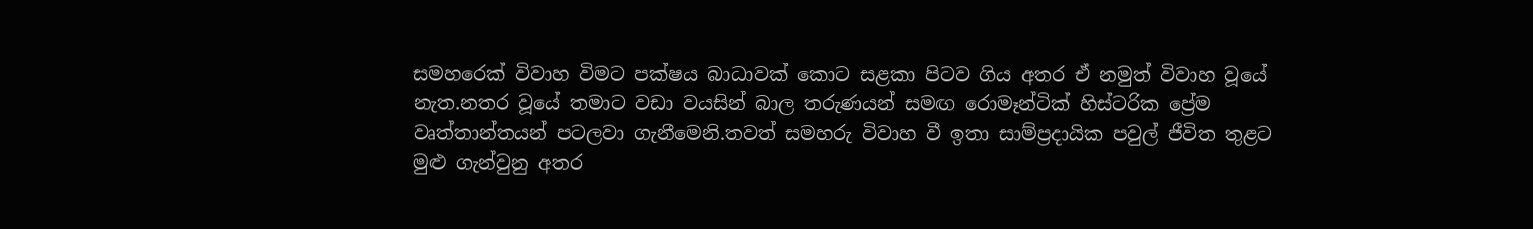සමහරෙක් විවාහ විමට පක්ෂය බාධාවක් කොට සළකා පිටව ගිය අතර ඒ නමුත් විවාහ වූයේ නැත.නතර වූයේ තමාට වඩා වයසින් බාල තරුණයන් සමඟ රොමෑන්ටික් හිස්ටරික ප්‍රේම වෘත්තාන්තයන් පටලවා ගැනීමෙනි.තවත් සමහරු විවාහ වී ඉතා සාම්ප්‍රදායික පවුල් ජීවිත තුළට මුළු ගැන්වුනු අතර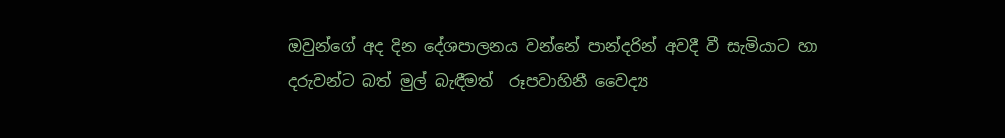ඔවුන්ගේ අද දින දේශපාලනය වන්නේ පාන්දරින් අවදී වී සැමියාට හා දරුවන්ට බත් මුල් බැඳීමත්  රූපවාහිනී වෛද්‍ය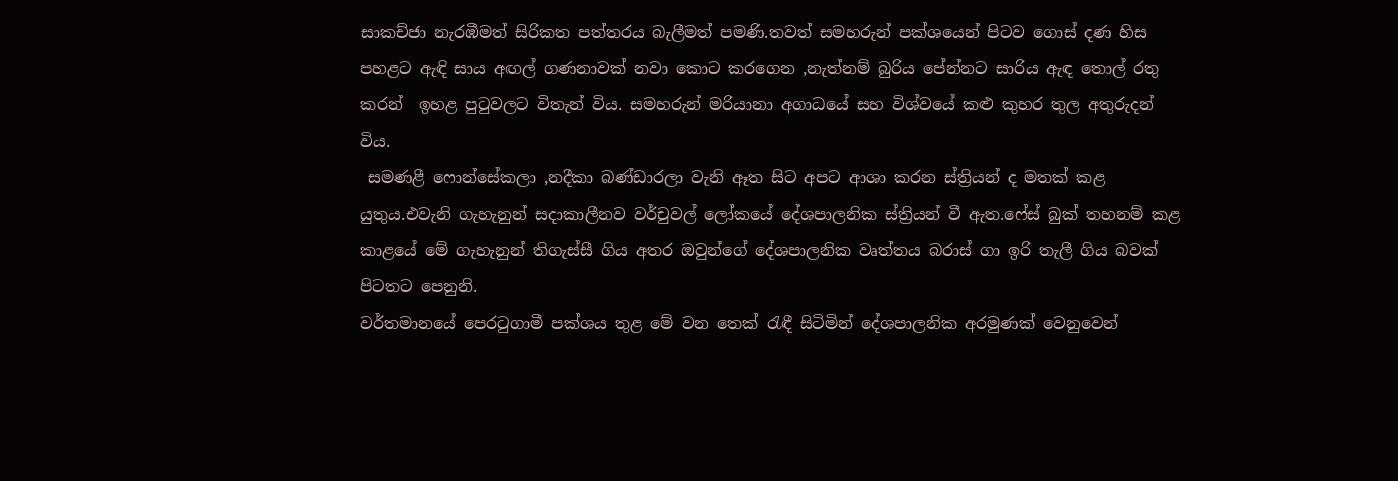සාකච්ජා නැරඹීමත් සිරිකත පත්තරය බැලීමත් පමණි.තවත් සමහරුන් පක්ශයෙන් පිටව ගොස් දණ හිස පහළට ඇඳි සාය අඟල් ගණනාවක් නවා කොට කරගෙන ,නැත්නම් බුරිය පේන්නට සාරිය ඇඳ තොල් රතු කරන්  ඉහළ පුටුවලට විතැන් විය. සමහරුන් මරියානා අගාධයේ සහ විශ්වයේ කළු කුහර තුල අතුරුදන් විය.
 සමණළී ෆොන්සේකලා ,නදීකා බණ්ඩාරලා වැනි ඈත සිට අපට ආශා කරන ස්ත්‍රියන් ද මතක් කළ යුතුය.එවැනි ගැහැනුන් සදාකාලීනව වර්චුවල් ලෝකයේ දේශපාලනික ස්ත්‍රියන් වී ඇත.ෆේස් බුක් තහනම් කළ කාළයේ මේ ගැහැනුන් තිගැස්සී ගිය අතර ඔවුන්ගේ දේශපාලනික වෘත්තය බරාස් ගා ඉරි තැලී ගිය බවක් පිටතට පෙනුනි.
වර්තමානයේ පෙරටුගාමී පක්ශය තුළ මේ වන තෙක් රැඳී සිටිමින් දේශපාලනික අරමුණක් වෙනුවෙන්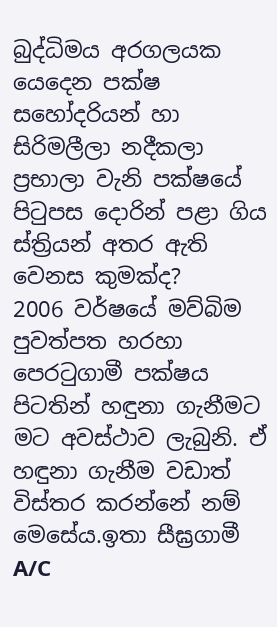බුද්ධිමය අරගලයක යෙදෙන පක්ෂ සහෝදරියන් හා සිරිමලීලා නදීකලා ප්‍රභාලා වැනි පක්ෂයේ පිටුපස දොරින් පළා ගිය ස්ත්‍රියන් අතර ඇති වෙනස කුමක්ද?
2006 වර්ෂයේ මව්බිම පුවත්පත හරහා පෙරටුගාමී පක්ෂය පිටතින් හඳුනා ගැනීමට මට අවස්ථාව ලැබුනි. ඒ හඳුනා ගැනීම වඩාත් විස්තර කරන්නේ නම් මෙසේය.ඉතා සීඝ්‍රගාමී A/C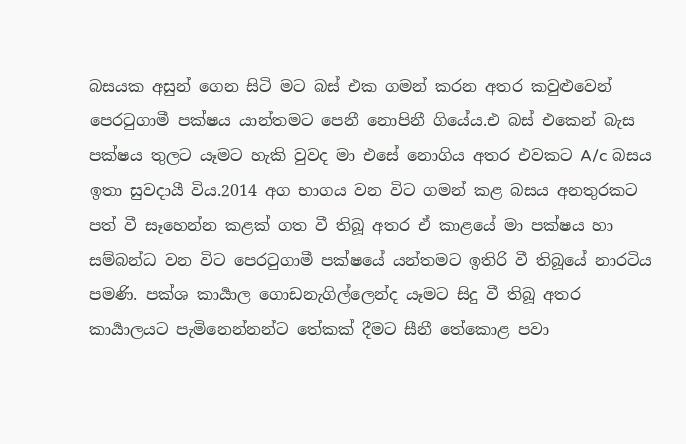බසයක අසුන් ගෙන සිටි මට බස් එක ගමන් කරන අතර කවුළුවෙන් පෙරටුගාමී පක්ෂය යාන්තමට පෙනී නොපිනී ගියේය.එ බස් එකෙන් බැස පක්ෂය තුලට යෑමට හැකි වුවද මා එසේ නොගිය අතර එවකට A/c බසය ඉතා සුවදායී විය.2014 අග භාගය වන විට ගමන් කළ බසය අනතුරකට පත් වී සෑහෙන්න කළක් ගත වී තිබූ අතර ඒ කාළයේ මා පක්ෂය හා සම්බන්ධ වන විට පෙරටුගාමී පක්ෂයේ යන්තමට ඉතිරි වී තිබූයේ නාරටිය පමණි. පක්ශ කාර්‍යාල ගොඩනැගිල්ලෙන්ද යෑමට සිදු වී තිබූ අතර කාර්‍යාලයට පැමිනෙන්නන්ට තේකක් දීමට සීනී තේකොළ පවා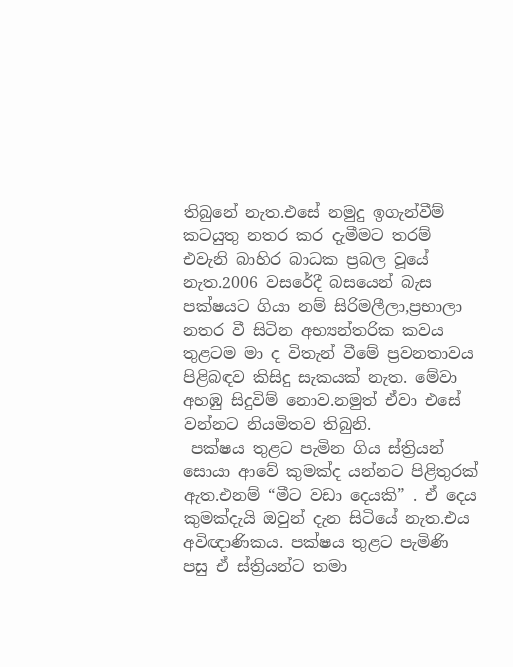තිබුනේ නැත.එසේ නමුදු ඉගැන්වීම් කටයුතු නතර කර දැමීමට තරම් එවැනි බාහිර බාධක ප්‍රබල වූයේ නැත.2006 වසරේදී බසයෙන් බැස පක්ෂයට ගියා නම් සිරිමලීලා,ප්‍රභාලා නතර වී සිටින අභ්‍යන්තරික කවය තුළටම මා ද විතැන් වීමේ ප්‍රවනතාවය පිළිබඳව කිසිදු සැකයක් නැත. මේවා අහඹු සිදුවිම් නොව.නමුත් ඒවා එසේ වන්නට නියමිතව තිබුනි.
 පක්ෂය තුළට පැමින ගිය ස්ත්‍රියන් සොයා ආවේ කුමක්ද යන්නට පිළිතුරක් ඇත.එනම් “මීට වඩා දෙයකි” . ඒ දෙය කුමක්දැයි ඔවුන් දැන සිටියේ නැත.එය අවිඥාණිකය. පක්ෂය තුළට පැමිණි පසු ඒ ස්ත්‍රියන්ට තමා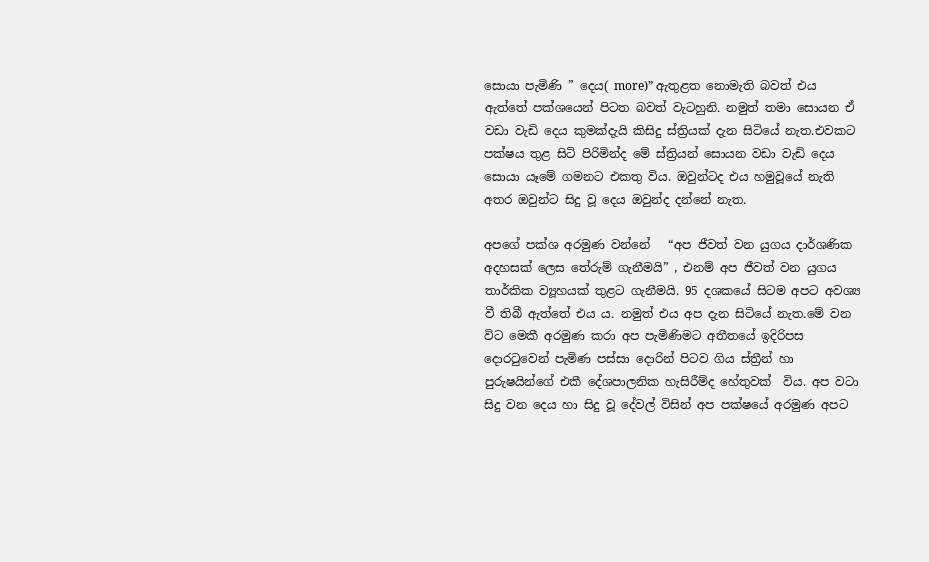සොයා පැමිණි ” දෙය( more)” ඇතුළත නොමැති බවත් එය ඇත්තේ පක්ශයෙන් පිටත බවත් වැටහුනි. නමුත් තමා සොයන ඒ වඩා වැඩි දෙය කුමක්දැයි කිසිදු ස්ත්‍රියක් දැන සිටියේ නැත.එවකට පක්ෂය තුළ සිටි පිරිමින්ද මේ ස්ත්‍රියන් සොයන වඩා වැඩි දෙය සොයා යෑමේ ගමනට එකතු විය. ඔවුන්ටද එය හමුවූයේ නැති අතර ඔවුන්ට සිදු වූ දෙය ඔවුන්ද දන්නේ නැත.

අපගේ පක්ශ අරමුණ වන්නේ   “අප ජීවත් වන යුගය දාර්ශණික අදහසක් ලෙස තේරුම් ගැනීමයි” , එනම් අප ජීවත් වන යුගය තාර්කික ව්‍යූහයක් තුළට ගැනීමයි. 95 දශකයේ සිටම අපට අවශ්‍ය වී තිබී ඇත්තේ එය ය. නමුත් එය අප දැන සිටියේ නැත.මේ වන විට මෙකී අරමුණ කරා අප පැමිණිමට අතීතයේ ඉදිරිපස දොරටුවෙන් පැමිණ පස්සා දොරින් පිටව ගිය ස්ත්‍රීන් හා පුරුෂයින්ගේ එකී දේශපාලනික හැසිරීම්ද හේතුවක්  විය. අප වටා සිදු වන දෙය හා සිදු වූ දේවල් විසින් අප පක්ෂයේ අරමුණ අපට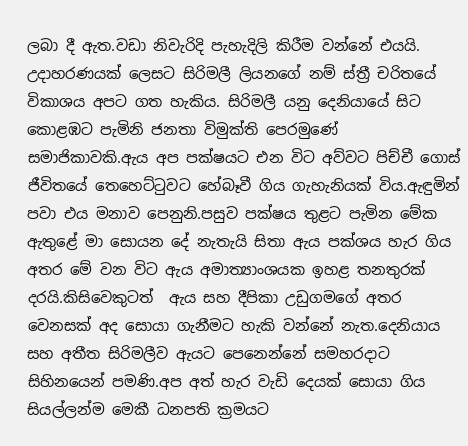ලබා දී ඇත.වඩා නිවැරිදි පැහැදිලි කිරීම වන්නේ එයයි.
උදාහරණයක් ලෙසට සිරිමලී ලියනගේ නම් ස්ත්‍රී චරිතයේ විකාශය අපට ගත හැකිය. සිරිමලී යනු දෙනියායේ සිට කොළඹට පැමිනි ජනතා විමුක්ති පෙරමුණේ සමාජිකාවකි.ඇය අප පක්ෂයට එන විට අව්වට පිච්චී ගොස් ජීවිතයේ තෙහෙට්ටුවට හේබෑවී ගිය ගැහැනියක් විය.ඇඳුමින් පවා එය මනාව පෙනුනි.පසුව පක්ෂය තුළට පැමින මේක ඇතුළේ මා සොයන දේ නැතැයි සිතා ඇය පක්ශය හැර ගිය අතර මේ වන විට ඇය අමාත්‍යාංශයක ඉහළ තනතුරක් දරයි.කිසිවෙකුටත්  ඇය සහ දීපිකා උඩුගමගේ අතර වෙනසක් අද සොයා ගැනීමට හැකි වන්නේ නැත.දෙනියාය සහ අතීත සිරිමලීව ඇයට පෙනෙන්නේ සමහරදාට සිහිනයෙන් පමණි.අප අත් හැර වැඩි දෙයක් සොයා ගිය සියල්ලන්ම මෙකී ධනපති ක්‍රමයට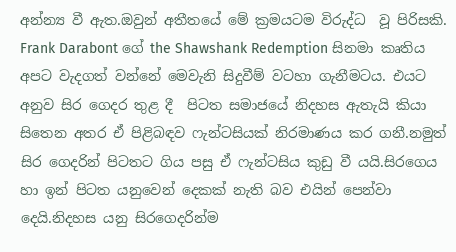අන්න්‍ය වී ඇත.ඔවුන් අතීතයේ මේ ක්‍රමයටම විරුද්ධ  වූ පිරිසකි.
Frank Darabont ගේ the Shawshank Redemption සිනමා කෘතිය අපට වැදගත් වන්නේ මෙවැනි සිදුවීම් වටහා ගැනීමටය. එයට අනුව සිර ගෙදර තුළ දී  පිටත සමාජයේ නිදහස ඇතැයි කියා සිතෙන අතර ඒ පිළිබඳව ෆැන්ටසියක් නිරමාණය කර ගනී.නමුත් සිර ගෙදරින් පිටතට ගිය පසු ඒ ෆැන්ටසිය කුඩු වී යයි.සිරගෙය හා ඉන් පිටත යනුවෙන් දෙකක් නැති බව එයින් පෙන්වා දෙයි.නිදහස යනු සිරගෙදරින්ම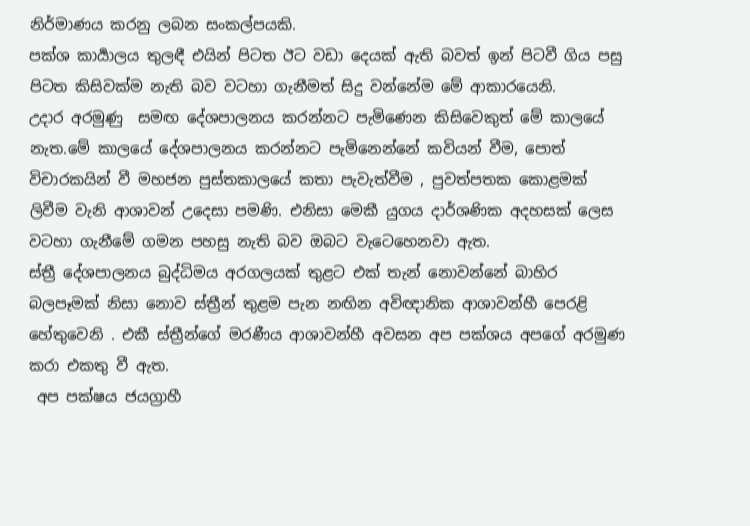නිර්මාණය කරනු ලබන සංකල්පයකි.
පක්ශ කාර්‍යාලය තුලඳී එයින් පිටත ඊට වඩා දෙයක් ඇති බවත් ඉන් පිටවී ගිය පසු පිටත කිසිවක්ම නැති බව වටහා ගැනීමත් සිදු වන්නේම මේ ආකාරයෙනි.
උදාර අරමුණු  සමඟ දේශපාලනය කරන්නට පැමිණෙන කිසිවෙකුත් මේ කාලයේ නැත.මේ කාලයේ දේශපාලනය කරන්නට පැමිනෙන්නේ කවියන් වීම, පොත් විචාරකයින් වී මහජන පුස්තකාලයේ කතා පැවැත්වීම , පුවත්පතක කොළමක් ලිවීම වැනි ආශාවන් උදෙසා පමණි. එනිසා මෙකී යුගය දාර්ශණික අදහසක් ලෙස වටහා ගැනීමේ ගමන පහසු නැති බව ඔබට වැටෙහෙනවා ඇත.
ස්ත්‍රී දේශපාලනය බුද්ධිමය අරගලයක් තුළට එක් තැන් නොවන්නේ බාහිර බලපෑමක් නිසා නොව ස්ත්‍රීන් තුළම පැන නඟින අවිඥානික ආශාවන්හී පෙරළි හේතුවෙනි . එකී ස්ත්‍රීන්ගේ මරණීය ආශාවන්හී අවසන අප පක්ශය අපගේ අරමුණ කරා එකතු වී ඇත.
 අප පක්ෂය ජයග්‍රාහී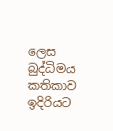ලෙස බුද්ධිමය කතිකාව ඉදිරියට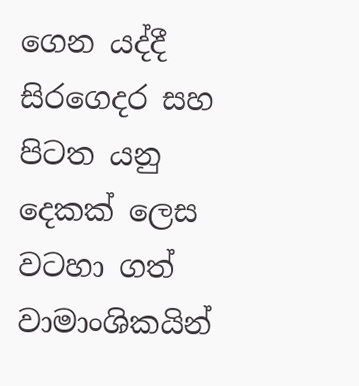ගෙන යද්දී සිරගෙදර සහ පිටත යනු දෙකක් ලෙස වටහා ගත් වාමාංශිකයින්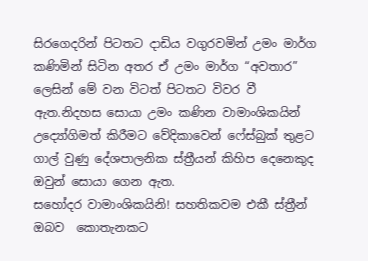සිරගෙදරින් පිටතට දාඩිය වගුරවමින් උමං මාර්ග කණිමින් සිටින අතර ඒ උමං මාර්ග “අවතාර” ලෙසින් මේ වන විටත් පිටතට විවර වී ඇත.නිදහස සොයා උමං කණින වාමාංශිකයින් උද්‍යෝගිමත් කිරීමට වේදිකාවෙන් ෆේස්බුක් තුළට ගාල් වුණු දේශපාලනික ස්ත්‍රීයන් කිහිප දෙනෙකුද ඔවුන් සොයා ගෙන ඇත.
සහෝදර වාමාංශිකයිනි! සහතිකවම එකී ස්ත්‍රීන් ඔබව  කොතැනකට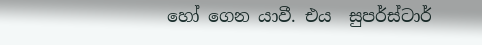හෝ ගෙන යාවී. එය  සුපර්ස්ටාර්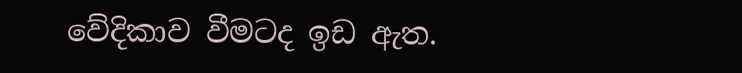වේදිකාව වීමටද ඉඩ ඇත.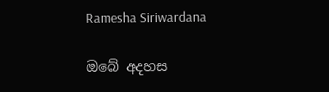Ramesha Siriwardana

ඔබේ අදහස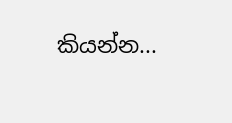කියන්න...